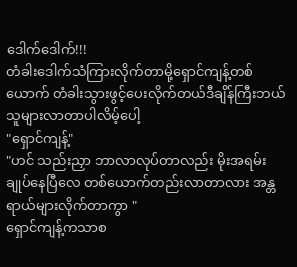ဒေါက်ဒေါက်!!!
တံခါးဒေါက်သံကြားလိုက်တာမို့ရှောင်ကျန့်တစ်ယောက် တံခါးသွားဖွင့်ပေးလိုက်တယ်ဒီချိန်ကြီးဘယ်သူများလာတာပါလိမ့်ပေါ့
"ရှောင်ကျန့်"
"ဟင် သည်းညှာ ဘာလာလုပ်တာလည်း မိုးအရမ်းချုပ်နေပြီလေ တစ်ယောက်တည်းလာတာလား အန္တရာယ်များလိုက်တာကွာ "
ရှောင်ကျန့်ကသာစ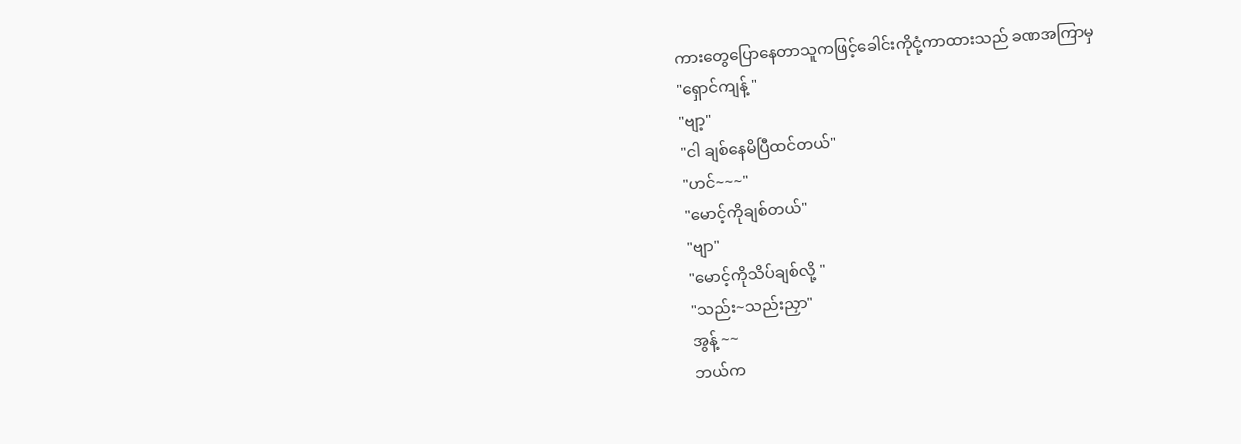ကားတွေပြောနေတာသူကဖြင့်ခေါင်းကိုငုံ့ကာထားသည် ခဏအကြာမှ
"ရှောင်ကျန့် "
"ဗျာ့"
"ငါ ချစ်နေမိပြီထင်တယ်"
"ဟင်~~~"
"မောင့်ကိုချစ်တယ်"
"ဗျာ"
"မောင့်ကိုသိပ်ချစ်လို့ "
"သည်း~သည်းညှာ"
အွန့် ~~
ဘယ်က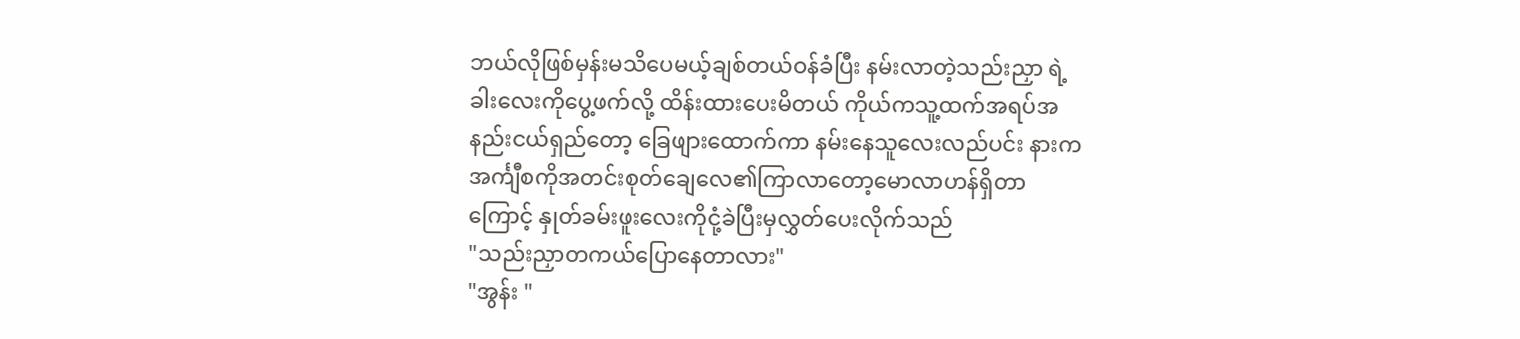ဘယ်လိုဖြစ်မှန်းမသိပေမယ့်ချစ်တယ်ဝန်ခံပြီး နမ်းလာတဲ့သည်းညှာ ရဲ့ခါးလေးကိုပွေ့ဖက်လို့ ထိန်းထားပေးမိတယ် ကိုယ်ကသူ့ထက်အရပ်အနည်းငယ်ရှည်တော့ ခြေဖျားထောက်ကာ နမ်းနေသူလေးလည်ပင်း နားကအင်္ကျီစကိုအတင်းစုတ်ချေလေ၏ကြာလာတော့မောလာဟန်ရှိတာကြောင့် နှုတ်ခမ်းဖူးလေးကိုငုံ့ခဲပြီးမှလွှတ်ပေးလိုက်သည်
"သည်းညှာတကယ်ပြောနေတာလား"
"အွန်း "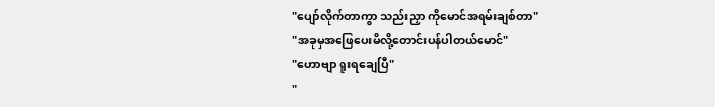"ပျော်လိုက်တာကွာ သည်းညှာ ကိုမောင်အရမ်းချစ်တာ"
"အခုမှအဖြေပေးမိလို့တောင်းပန်ပါတယ်မောင်"
"ဟောဗျာ ရူးရချေပြီ"
"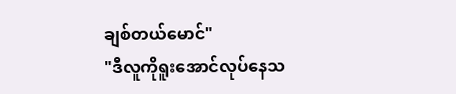ချစ်တယ်မောင်"
"ဒီလူကိုရူးအောင်လုပ်နေသ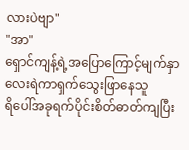လားပဲဗျာ"
"အာ"
ရှောင်ကျန့်ရဲ့အပြောကြောင့်မျက်နှာလေးရဲကာရှက်သွေးဖြာနေသူ
ရိပေါ်အခုရက်ပိုင်းစိတ်ဓာတ်ကျပြီး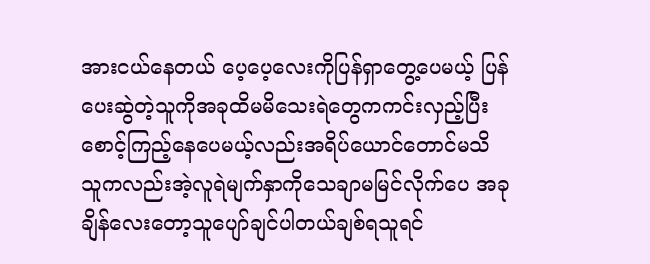အားငယ်နေတယ် ပေ့ပေ့လေးကိုပြန်ရှာတွေ့ပေမယ့် ပြန်ပေးဆွဲတဲ့သူကိုအခုထိမမိသေးရဲတွေကကင်းလှည့်ပြီးစောင့်ကြည့်နေပေမယ့်လည်းအရိပ်ယောင်တောင်မသိ သူကလည်းအဲ့လူရဲမျက်နှာကိုသေချာမမြင်လိုက်ပေ အခုချိန်လေးတော့သူပျော်ချင်ပါတယ်ချစ်ရသူရင်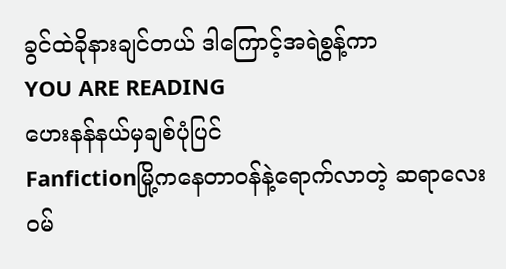ခွင်ထဲခိုနားချင်တယ် ဒါကြောင့်အရဲစွန့်ကာ
YOU ARE READING
ဟေးနန်နယ်မှချစ်ပုံပြင်
Fanfictionမြို့ကနေတာဝန်နဲ့ရောက်လာတဲ့ ဆရာလေးဝမ်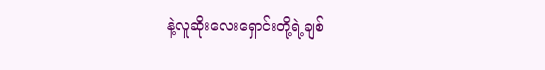နဲ့လူဆိုးလေးရှောင်းတို့ရဲ့ချစ်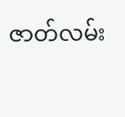ဇာတ်လမ်း